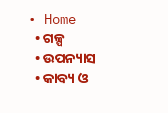• Home
  • ଗଳ୍ପ
  • ଉପନ୍ୟାସ
  • କାବ୍ୟ ଓ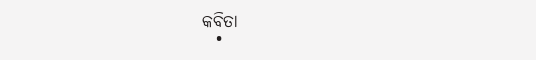କବିତା
  •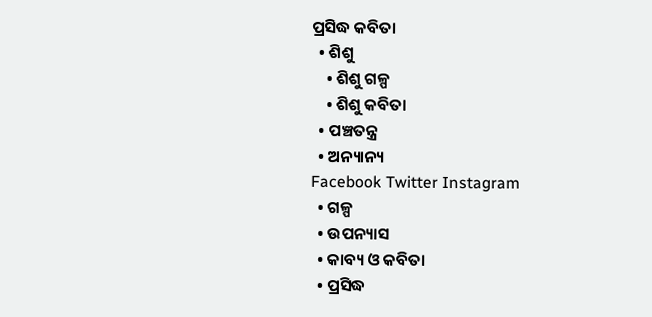ପ୍ରସିଦ୍ଧ କବିତା
  • ଶିଶୁ
    • ଶିଶୁ ଗଳ୍ପ
    • ଶିଶୁ କବିତା
  • ପଞ୍ଚତନ୍ତ୍ର
  • ଅନ୍ୟାନ୍ୟ
Facebook Twitter Instagram
  • ଗଳ୍ପ
  • ଉପନ୍ୟାସ
  • କାବ୍ୟ ଓ କବିତା
  • ପ୍ରସିଦ୍ଧ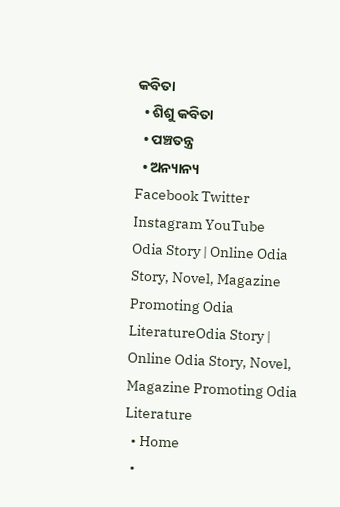କବିତା
  • ଶିଶୁ କବିତା
  • ପଞ୍ଚତନ୍ତ୍ର
  • ଅନ୍ୟାନ୍ୟ
Facebook Twitter Instagram YouTube
Odia Story | Online Odia Story, Novel, Magazine Promoting Odia LiteratureOdia Story | Online Odia Story, Novel, Magazine Promoting Odia Literature
  • Home
  •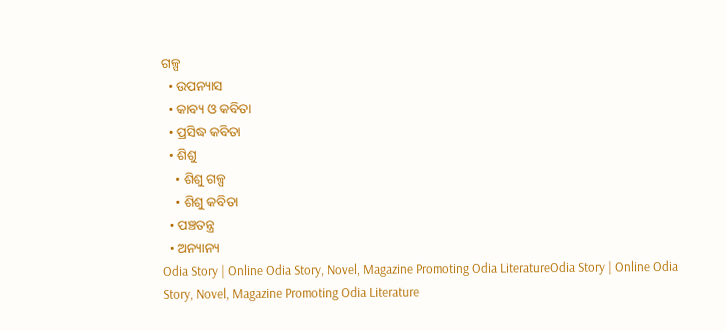ଗଳ୍ପ
  • ଉପନ୍ୟାସ
  • କାବ୍ୟ ଓ କବିତା
  • ପ୍ରସିଦ୍ଧ କବିତା
  • ଶିଶୁ
    • ଶିଶୁ ଗଳ୍ପ
    • ଶିଶୁ କବିତା
  • ପଞ୍ଚତନ୍ତ୍ର
  • ଅନ୍ୟାନ୍ୟ
Odia Story | Online Odia Story, Novel, Magazine Promoting Odia LiteratureOdia Story | Online Odia Story, Novel, Magazine Promoting Odia Literature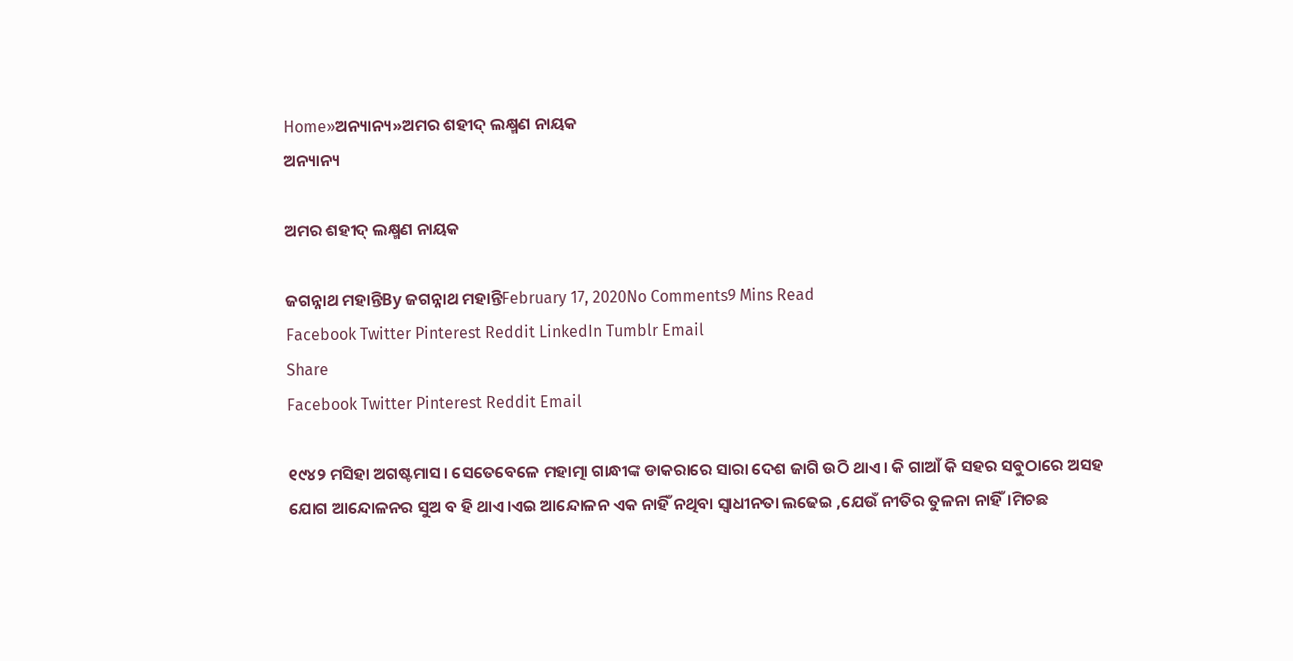Home»ଅନ୍ୟାନ୍ୟ»ଅମର ଶହୀଦ୍ ଲକ୍ଷ୍ମଣ ନାୟକ
ଅନ୍ୟାନ୍ୟ

ଅମର ଶହୀଦ୍ ଲକ୍ଷ୍ମଣ ନାୟକ

ଜଗନ୍ନାଥ ମହାନ୍ତିBy ଜଗନ୍ନାଥ ମହାନ୍ତିFebruary 17, 2020No Comments9 Mins Read
Facebook Twitter Pinterest Reddit LinkedIn Tumblr Email
Share
Facebook Twitter Pinterest Reddit Email

୧୯୪୨ ମସିହା ଅଗଷ୍ଟମାସ। ସେତେବେଳେ ମହାତ୍ମା ଗାନ୍ଧୀଙ୍କ ଡାକରାରେ ସାରା ଦେଶ ଜାଗି ଉଠି ଥାଏ। କି ଗାଆଁ କି ସହର ସବୁଠାରେ ଅସହ ଯୋଗ ଆନ୍ଦୋଳନର ସୁଅ ବ ହି ଥାଏ।ଏଇ ଆନ୍ଦୋଳନ ଏକ ନାହିଁ ନଥିବା ସ୍ୱାଧୀନତା ଲଢେଇ ,ଯେଉଁ ନୀତିର ତୁଳନା ନାହିଁ।ମିଚଛ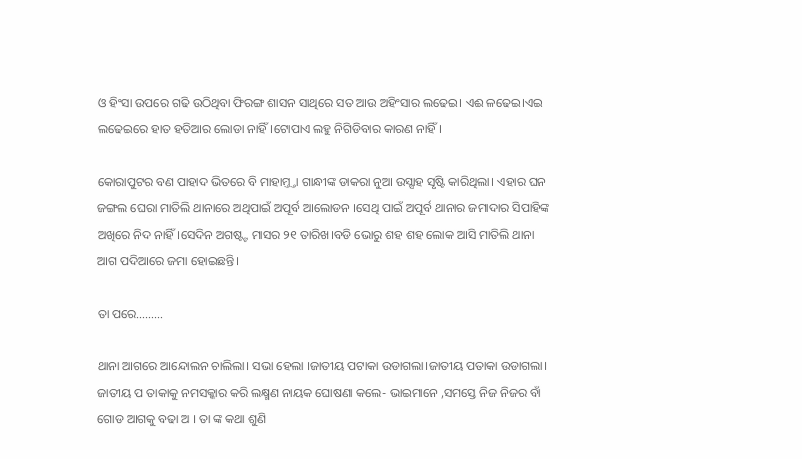ଓ ହିଂସା ଉପରେ ଗଢି ଉଠିଥିବା ଫିରଙ୍ଗ ଶାସନ ସାଥିରେ ସତ ଆଉ ଅହିଂସାର ଲଢେଇ। ଏଈ ଳଢେଇ।ଏଇ ଲଢେଇରେ ହାତ ହତିଆର ଲୋଡା ନାହିଁ।ଟୋପାଏ ଲହୁ ନିଗିଡିବାର କାରଣ ନାହିଁ।

କୋରାପୁଟର ବଣ ପାହାଦ ଭିତରେ ବି ମାହାମ୍ତ୍ତା ଗାନ୍ଧୀଙ୍କ ଡାକରା ନୁଆ ଉସ୍ସାହ ସୃଷ୍ଟି କାରିଥିଲା। ଏହାର ଘନ ଜଙ୍ଗଲ ଘେରା ମାତିଲି ଥାନାରେ ଅଥିପାଇଁ ଅପୂର୍ବ ଆଲୋଡନ ।ସେଥି ପାଇଁ ଅପୂର୍ବ ଥାନାର ଜମାଦାର ସିପାହିଙ୍କ ଅଖିରେ ନିଦ ନାହିଁ।ସେଦିନ ଅଗଷ୍ଟ୍ଟ ମାସର ୨୧ ତାରିଖ।ବଡି ଭୋରୁ ଶହ ଶହ ଲୋକ ଆସି ମାତିଲି ଥାନା ଆଗ ପଦିଆରେ ଜମା ହୋଇଛନ୍ତି।

ତା ପରେ………

ଥାନା ଆଗରେ ଆନ୍ଦୋଲନ ଚାଲିଲା। ସଭା ହେଲା ।ଜାତୀୟ ପଟାକା ଉଡାଗଲା।ଜାତୀୟ ପତାକା ଉଡାଗଲା। ଜାତୀୟ ପ ତାକାକୁ ନମସକ୍କାର କରି ଲକ୍ଷ୍ମଣ ନାୟକ ଘୋଷଣା କଲେ- ଭାଇମାନେ ,ସମସ୍ତେ ନିଜ ନିଜର ବାଁ ଗୋଡ ଆଗକୁ ବଢା ଅ । ତା ଙ୍କ କଥା ଶୁଣି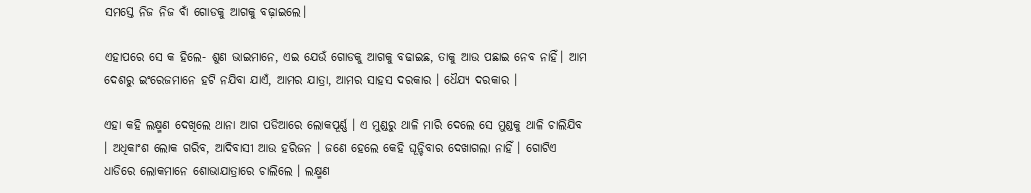ସମସ୍ତେ ନିଜ ନିଜ ବାଁ ଗୋଡକୁ ଆଗକୁ ବଢ଼ାଇଲେ।

ଏହାପରେ ସେ କ ହିଲେ- ଶୁଣ ଭାଇମାନେ, ଏଇ ଯେଉଁ ଗୋଡକୁ ଆଗକୁ ବଢାଇଛ, ତାକୁ ଆଉ ପଛାଇ ନେବ ନାହିଁ। ଆମ ଦେଶରୁ ଇଂରେଜମାନେ ହଟି ନଯିବା ଯାଏଁ, ଆମର ଯାତ୍ରା, ଆମର ସାହସ ଦରକାର । ଧୈଯ୍ଯ ଦରକାର ।

ଏହା କହି ଲକ୍ଷ୍ମଣ ଦେଖିଲେ ଥାନା ଆଗ ପଡିଆରେ ଲୋକପୂର୍ଣ୍ଣ । ଏ ମୁଣ୍ଡରୁ ଥାଳି ମାରି ଦେଲେ ସେ ମୁଣ୍ଡକୁ ଥାଳି ଚାଲିଯିବ । ଅଧିକାଂଶ ଲୋକ ଗରିବ, ଆଦିବାସୀ ଆଉ ହରିଜନ । ଜଣେ ହେଲେ କେହି ଘୂନ୍ଚିବାର ଦେଖାଗଲା ନାହିଁ । ଗୋଟିଏ ଧାଡିରେ ଲୋକମାନେ ଶୋଭାଯାତ୍ରାରେ ଚାଲିଲେ । ଲକ୍ଷ୍ମଣ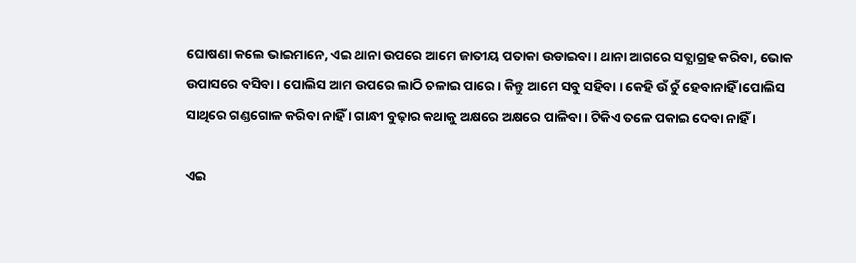ଘୋଷଣା କଲେ ଭାଇମାନେ, ଏଇ ଥାନା ଉପରେ ଆମେ ଜାତୀୟ ପତାକା ଉଡାଇବା । ଥାନା ଆଗରେ ସତ୍ଯାଗ୍ରହ କରିବା, ଭୋକ ଉପାସରେ ବସିବା । ପୋଲିସ ଆମ ଉପରେ ଲାଠି ଚଳାଇ ପାରେ । କିନ୍ତୁ ଆମେ ସବୁ ସହିବା । କେହି ଉଁ ଚୁଁ ହେବାନାହିଁ ।ପୋଲିସ ସାଥିରେ ଗଣ୍ଡଗୋଳ କରିବା ନାହିଁ । ଗାନ୍ଧୀ ବୁଢ଼ାର କଥାକୁ ଅକ୍ଷରେ ଅକ୍ଷରେ ପାଳିବା । ଟିକିଏ ତଳେ ପକାଇ ଦେବା ନାହିଁ ।

ଏଇ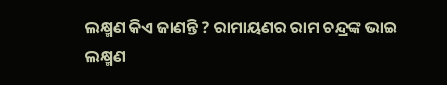ଲକ୍ଷ୍ମଣ କିଏ ଜାଣନ୍ତି ? ରାମାୟଣର ରାମ ଚନ୍ଦ୍ରଙ୍କ ଭାଇ ଲକ୍ଷ୍ମଣ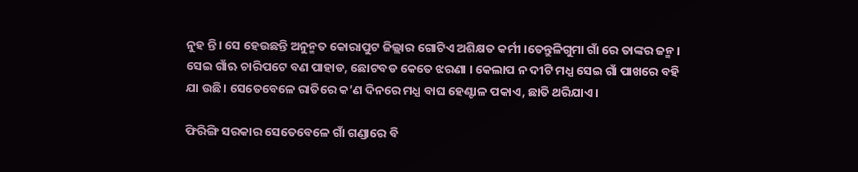ନୁହ ନ୍ତି। ସେ ହେଉଛନ୍ତି ଅନୁନ୍ମତ କୋରାପୁଟ ଜିଲ୍ଲାର ଗୋଟିଏ ଅଶିକ୍ଷତ କର୍ମୀ ।ତେନ୍ତୁଳିଗୁମା ଗାଁ ରେ ତାଙ୍କର ଜନ୍ମ । ସେଇ ଗାଁଋ ଚାରିପଟେ ବଣ ପାହାଡ, ଛୋଟବଡ କେତେ ଝରଣା । କେଲାପ ନ ଦୀଟି ମଧ୍ଯ ସେଇ ଗାଁ ପାଖରେ ବହି ଯା ଉଛି। ସେତେବେଳେ ରାତିରେ କ’ଣ ଦିନରେ ମଧ୍ଯ ବାଘ ହେଣ୍ଟାଳ ପକାଏ, ଛାତି ଥରିଯାଏ।

ଫିରିଙ୍ଗି ସରକାର ସେତେବେଳେ ଗାଁ ଗଣ୍ଡାରେ ବି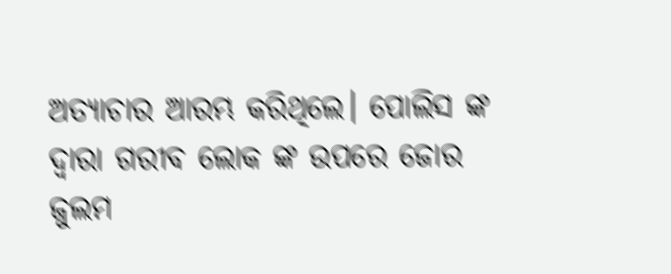ଅତ୍ଯାଚାର ଆରମ୍ଭ କରିଥିଲେ। ପୋଲିସ ଙ୍କ ଦ୍ବାରା ଗରୀବ ଲୋକ ଙ୍କ ଉପରେ ଜୋର ଜୁଲମ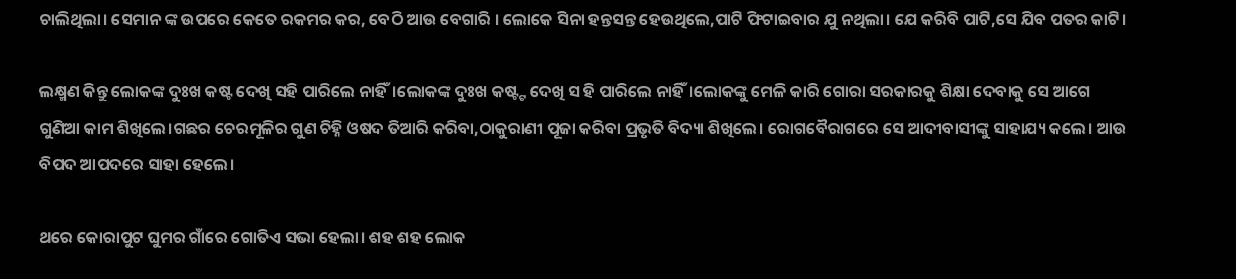ଚାଲିଥିଲା। ସେମାନ ଙ୍କ ଉପରେ କେତେ ରକମର କର, ବେଠି ଆଉ ବେଗାରି । ଲୋକେ ସିନା ହନ୍ତସନ୍ତ ହେଉଥିଲେ,ପାଟି ଫିଟାଇବାର ଯୁ ନଥିଲା। ଯେ କରିବି ପାଟି,ସେ ଯିବ ପତର କାଟି।

ଲକ୍ଷ୍ମଣ କିନ୍ତୁ ଲୋକଙ୍କ ଦୁଃଖ କଷ୍ଟ ଦେଖି ସହି ପାରିଲେ ନାହିଁ।ଲୋକଙ୍କ ଦୁଃଖ କଷ୍ଟ୍ଟ ଦେଖି ସ ହି ପାରିଲେ ନାହିଁ।ଲୋକଙ୍କୁ ମେଳି କାରି ଗୋରା ସରକାରକୁ ଶିକ୍ଷା ଦେବାକୁ ସେ ଆଗେ ଗୁଣିଆ କାମ ଶିଖିଲେ।ଗଛର ଚେରମୂଳିର ଗୁଣ ଚିହ୍ନି ଓଷଦ ତିଆରି କରିବା,ଠାକୁରାଣୀ ପୂଜା କରିବା ପ୍ରଭୃତି ବିଦ୍ୟା ଶିଖିଲେ। ରୋଗବୈରାଗରେ ସେ ଆଦୀବାସୀଙ୍କୁ ସାହାଯ୍ୟ କଲେ। ଆଉ ବିପଦ ଆପଦରେ ସାହା ହେଲେ।

ଥରେ କୋରାପୁଟ ଘୁମର ଗାଁରେ ଗୋତିଏ ସଭା ହେଲା। ଶହ ଶହ ଲୋକ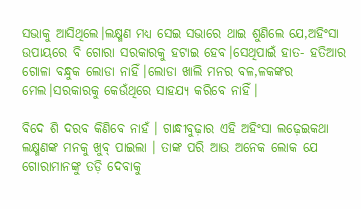ସଭାକୁ ଆସିଥିଲେ।ଲକ୍ଷ୍ମଣ ମଧ୍ୟ ସେଇ ସଭାରେ ଥାଇ ଶୁଣିଲେ ଯେ,ଅହିଂସା ଉପାୟରେ ବି ଗୋରା ସରକାରକୁ ହଟାଇ ହେବ।ସେଥିପାଇଁ ହାତ- ହତିଆର ଗୋଳା ବନ୍ଧୁକ ଲୋଡା ନାହିଁ।ଲୋଡା ଖାଲି ମନର ବଳ,ଳକଙ୍କର ମେଲ।ସରକାରକୁ କେଉଁଥିରେ ସାହଯ୍ୟ କରିବେ ନାହିଁ।

ବିଦେ ଶି ଦରବ କିଣିବେ ନାହଁ । ଗାନ୍ଧୀବୁଢ଼ାର ଏହି ଅହିଂସା ଲଢ଼େଇକଥା ଲକ୍ଷ୍ମଣଙ୍କ ମନକୁ ଖୁବ୍ ପାଇଲା । ତାଙ୍କ ପରି ଆଉ ଅନେକ ଲୋକ ଯେ ଗୋରାମାନଙ୍କୁ ତଡ଼ି ଦେବାକୁ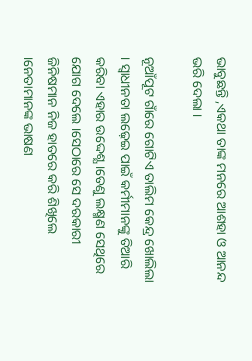ଭାବୁଛନ୍ତି ,ଏକଥା ତାଙ୍କ ମନରେ ଆଶହା ଓ ଆନନ୍ଦ ଭରି ଦେଲା ।

ନୂଆଁପୂଟ ଗାଁରେ ଗୋଟିଏ ତାଲିମ କେନ୍ଦ୍ର ଖୋଲିଲା । ସ୍ବାଧୀନତା ଲଢ଼େଇ ପାଇଁ କର୍ମୀମାନଙ୍କୁ ତିଆରି କରିବା ଏହାର ଉଦ୍ଦେଶ୍ଯ ।ତେଣୁ ଲକ୍ଷ୍ମଣ ସେଥିରେ ଯୋଗ ଦେଲେ ।ସେଠାରେ ସେ ଦରକାରୀ ଜିନିଷମାନ ନିଜ ହାତରେ କରି ଶିଖିଲେ ।ନେତାମାନଙ୍କ ଭାଷଣ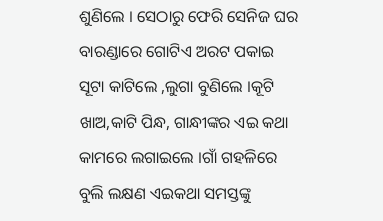ଶୁଣିଲେ । ସେଠାରୁ ଫେରି ସେନିଜ ଘର ବାରଣ୍ଡାରେ ଗୋଟିଏ ଅରଟ ପକାଇ ସୂଟା କାଟିଲେ ,ଲୁଗା ବୁଣିଲେ ।କୂଟି ଖାଅ,କାଟି ପିନ୍ଧ, ଗାନ୍ଧୀଙ୍କର ଏଇ କଥା କାମରେ ଲଗାଇଲେ ।ଗାଁ ଗହଳିରେ ବୁଲି ଲକ୍ଷଣ ଏଇକଥା ସମସ୍ତଙ୍କୁ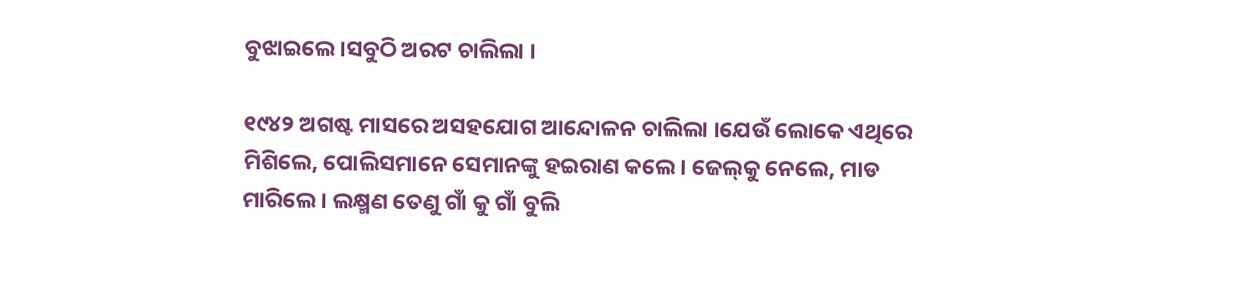ବୁଝାଇଲେ ।ସବୁଠି ଅରଟ ଚାଲିଲା ।

୧୯୪୨ ଅଗଷ୍ଟ ମାସରେ ଅସହଯୋଗ ଆନ୍ଦୋଳନ ଚାଲିଲା ।ଯେଉଁ ଲୋକେ ଏଥିରେ ମିଶିଲେ, ପୋଲିସମାନେ ସେମାନଙ୍କୁ ହଇରାଣ କଲେ । ଜେଲ୍‌କୁ ନେଲେ, ମାଡ ମାରିଲେ । ଲକ୍ଷ୍ମଣ ତେଣୁ ଗାଁ କୁ ଗାଁ ବୁଲି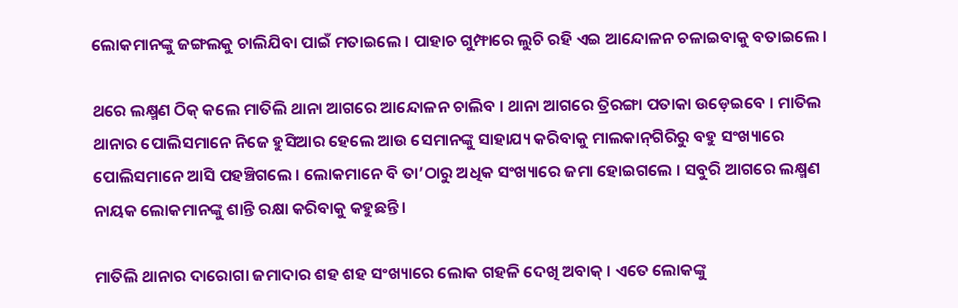ଲୋକମାନଙ୍କୁ ଜଙ୍ଗଲକୁ ଚାଲିଯିବା ପାଇଁ ମତାଇଲେ । ପାହାଚ ଗୁମ୍ଫାରେ ଲୁଚି ରହି ଏଇ ଆନ୍ଦୋଳନ ଚଳାଇବାକୁ ବତାଇଲେ ।

ଥରେ ଲକ୍ଷ୍ମଣ ଠିକ୍ କଲେ ମାତିଲି ଥାନା ଆଗରେ ଆନ୍ଦୋଳନ ଚାଲିବ । ଥାନା ଆଗରେ ତ୍ରିରଙ୍ଗା ପତାକା ଉଡ଼େଇବେ । ମାତିଲ ଥାନାର ପୋଲିସମାନେ ନିଜେ ହୁସିଆର ହେଲେ ଆଉ ସେମାନଙ୍କୁ ସାହାଯ୍ୟ କରିବାକୁ ମାଲକାନ୍‌ଗିରିରୁ ବହୁ ସଂଖ୍ୟାରେ ପୋଲିସମାନେ ଆସି ପହଞ୍ଚିଗଲେ । ଲୋକମାନେ ବି ତା’ଠାରୁ ଅଧିକ ସଂଖ୍ୟାରେ ଜମା ହୋଇଗଲେ । ସବୁରି ଆଗରେ ଲକ୍ଷ୍ମଣ ନାୟକ ଲୋକମାନଙ୍କୁ ଶାନ୍ତି ରକ୍ଷା କରିବାକୁ କହୁଛନ୍ତି ।

ମାତିଲି ଥାନାର ଦାରୋଗା ଜମାଦାର ଶହ ଶହ ସଂଖ୍ୟାରେ ଲୋକ ଗହଳି ଦେଖି ଅବାକ୍ । ଏତେ ଲୋକଙ୍କୁ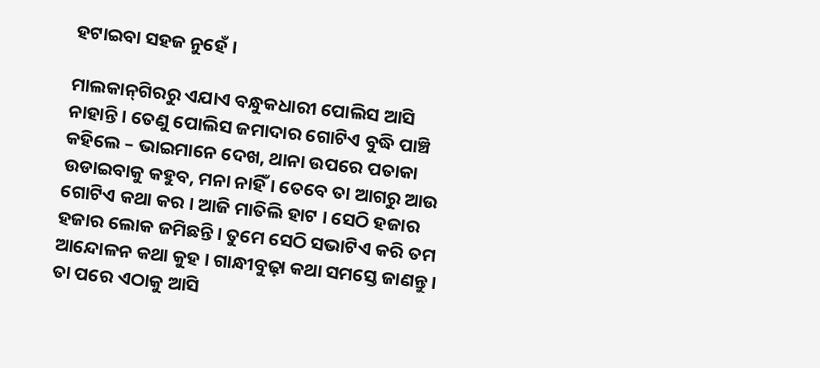ହଟାଇବା ସହଜ ନୁହେଁ ।

ମାଲକାନ୍‌ଗିରରୁ ଏଯାଏ ବନ୍ଧୁକଧାରୀ ପୋଲିସ ଆସି ନାହାନ୍ତି । ତେଣୁ ପୋଲିସ ଜମାଦାର ଗୋଟିଏ ବୁଦ୍ଧି ପାଞ୍ଚି କହିଲେ – ଭାଇମାନେ ଦେଖ, ଥାନା ଉପରେ ପତାକା ଉଡାଇବାକୁ କହୁବ, ମନା ନାହିଁ । ତେବେ ତା ଆଗରୁ ଆଉ ଗୋଟିଏ କଥା କର । ଆଜି ମାତିଲି ହାଟ । ସେଠି ହଜାର ହଜାର ଲୋକ ଜମିଛନ୍ତି । ତୁମେ ସେଠି ସଭାଟିଏ କରି ତମ ଆନ୍ଦୋଳନ କଥା କୁହ । ଗାନ୍ଧୀବୁଢ଼ା କଥା ସମସ୍ତେ ଜାଣନ୍ତୁ । ତା ପରେ ଏଠାକୁ ଆସି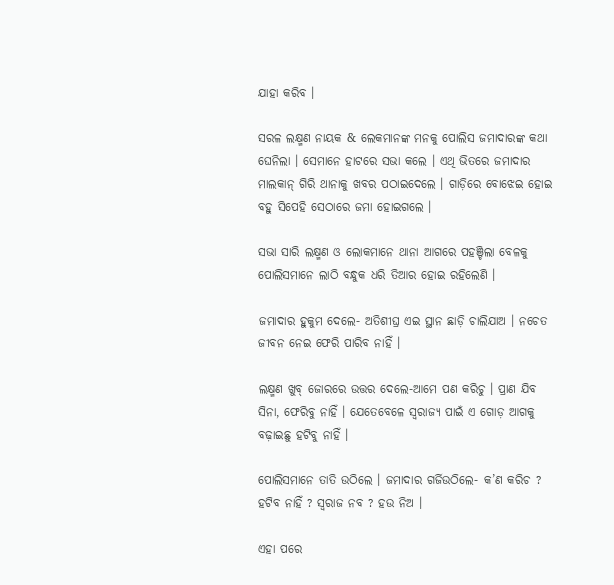ଯାହା କରିବ ।

ସରଳ ଲକ୍ଷ୍ମଣ ନାୟକ & ଲେକମାନଙ୍କ ମନକୁ ପୋଲିସ ଜମାଦାରଙ୍କ କଥା ଘେନିଲା । ସେମାନେ ହାଟରେ ସଭା କଲେ । ଏଥି ଭିତରେ ଜମାଦାର ମାଲକାନ୍ ଗିରି ଥାନାକୁ ଖବର ପଠାଇଦେଲେ । ଗାଡ଼ିରେ ବୋଝେଇ ହୋଇ ବହୁ ସିପେହି ସେଠାରେ ଜମା ହୋଇଗଲେ ।

ସଭା ସାରି ଲକ୍ଷ୍ମଣ ଓ ଲୋକମାନେ ଥାନା ଆଗରେ ପହଞ୍ଚିଲା ବେଳକୁ ପୋଲିସମାନେ ଲାଠି ବନ୍ଧୁକ ଧରି ତିଆର ହୋଇ ରହିଲେଣି ।

ଜମାଦାର ହୁକୁମ ଦେଲେ- ଅତିଶୀଘ୍ର ଏଇ ସ୍ଥାନ ଛାଡ଼ି ଚାଲିଯାଅ । ନଚେତ ଜୀବନ ନେଇ ଫେରି ପାରିବ ନାହିଁ ।

ଲକ୍ଷ୍ମଣ ଖୁବ୍ ଜୋରରେ ଉତ୍ତର ଦେଲେ-ଆମେ ପଣ କରିଚୁ । ପ୍ରାଣ ଯିବ ସିନା, ଫେରିବୁ ନାହିଁ । ଯେତେବେଳେ ସ୍ୱରାଜ୍ୟ ପାଇଁ ଏ ଗୋଡ଼ ଆଗକୁ ବଢ଼ାଇଛୁ ହଟିବୁ ନାହିଁ ।

ପୋଲିସମାନେ ତାତି ଉଠିଲେ । ଜମାଦାର ଗର୍ଜିଉଠିଲେ- କ’ଣ କରିଚ ? ହଟିବ ନାହିଁ ? ସ୍ୱରାଜ ନବ ? ହଉ ନିଅ ।

ଏହା ପରେ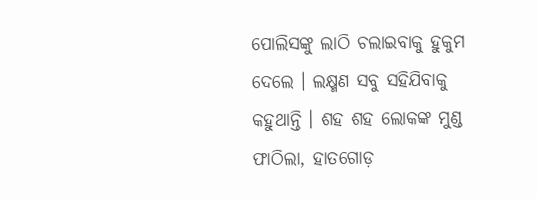ପୋଲିସଙ୍କୁ ଲାଠି ଚଲାଇବାକୁ ହୁକୁମ ଦେଲେ । ଲକ୍ଷ୍ମଣ ସବୁ ସହିଯିବାକୁ କହୁଥାନ୍ତି । ଶହ ଶହ ଲୋକଙ୍କ ମୁଣ୍ଡ ଫାଠିଲା, ହାତଗୋଡ଼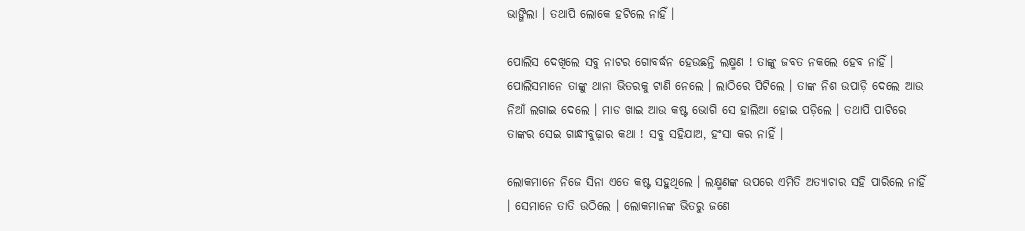ଭାଙ୍ଗିଲା । ତ‌ଥାପି ଲୋକେ ହଟିଲେ ନାହିଁ ।

ପୋଲିସ ଦେଖିଲେ ସବୁ ନାଟର ଗୋବର୍ଦ୍ଧନ ହେଉଛନ୍ତି ଲକ୍ଷ୍ମଣ ! ତାଙ୍କୁ ଜବତ ନ‌କଲେ ହେବ ନାହିଁ । ପୋଲିସମାନେ ତାଙ୍କୁ ଥାନା ଭିତରକୁ ଟାଣି ନେଲେ । ଲାଠିରେ ପିଟିଲେ । ତାଙ୍କ ନିଶ ଉପାଡ଼ି ଦେଲେ ଆଉ ନିଆଁ ଲଗାଇ ଦେଲେ । ମାଡ ଖାଇ ଆଉ କଷ୍ଟ ଭୋଗି ସେ ହାଲିଆ ହୋଇ ପଡ଼ିଲେ । ତଥାପି ପାଟିରେ ତାଙ୍କର ସେଇ ଗାନ୍ଧୀବୁଢ଼ାର କଥା ! ସବୁ ସହିଯାଅ, ହଂସା କର ନାହିଁ ।

ଲୋକମାନେ ନିଜେ ସିନା ଏତେ କଷ୍ଟ ସହୁଥିଲେ । ଲକ୍ଷ୍ମଣଙ୍କ ଉପରେ ଏମିତି ଅତ୍ୟାଚାର ସହି ପାରିଲେ ନାହିଁ । ସେମାନେ ତାତି ଉଠିଲେ । ଲୋକମାନଙ୍କ ଭିତରୁ ଜଣେ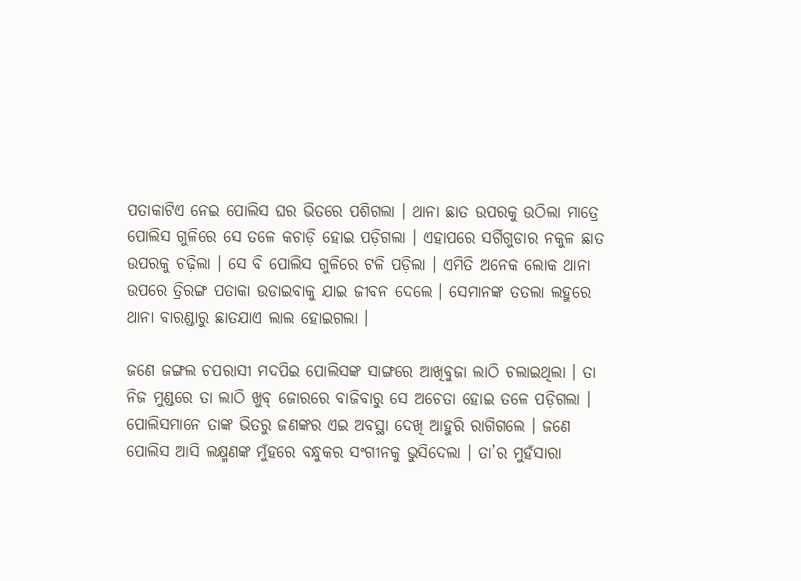ପତାକାଟିଏ ନେଇ ପୋଲିସ ଘର ଭିତରେ ପଶିଗଲା । ଥାନା ଛାତ ଉପରକୁ ଉଠିଲା ମାତ୍ରେ ପୋଲିସ ଗୁଳିରେ ସେ ତଳେ କଚାଡ଼ି ହୋଇ ପଡ଼ିଗଲା । ଏହାପରେ ସର୍ଗିଗୁଡାର ନକୁଳ ଛାତ ଉପରକୁ ଚଢ଼ିଲା । ସେ ବି ପୋଲିସ ଗୁଳିରେ ଟଳି ପଡ଼ିଲା । ଏମିତି ଅନେକ ଲୋକ ଥାନା ଉପରେ ତ୍ରିରଙ୍ଗ ପତାକା ଉଡାଇବାକୁ ଯାଇ ଜୀବନ ଦେଲେ । ସେମାନଙ୍କ ତ‌ତଲା ଲହୁରେ ଥାନା ବାରଣ୍ଡାରୁ ଛାତଯାଏ ଲାଲ ହୋଇଗଲା ।

ଜଣେ ଜଙ୍ଗଲ ଚପରାସୀ ମଦପିଇ ପୋଲିସଙ୍କ ସାଙ୍ଗରେ ଆଖିବୁଜା ଲାଠି ଚଲାଇଥିଲା । ତା ନିଜ ମୁଣ୍ଡରେ ତା ଲାଠି ଖୁବ୍ ଜୋରରେ ବାଜିବାରୁ ସେ ଅଚେତା ହୋଇ ତଳେ ପଡ଼ିଗଲା । ପୋଲିସମାନେ ତାଙ୍କ ଭିତରୁ ଜଣଙ୍କର ଏଇ ଅବସ୍ଥା ଦେଖି ଆହୁରି ରାଗିଗଲେ । ଜଣେ ପୋଲିସ ଆସି ଲକ୍ଷ୍ମଣଙ୍କ ମୁଁହରେ ବନ୍ଧୁକର ସଂଗୀନକୁ ଭୁସିଦେଲା । ତା’ର ମୁହଁସାରା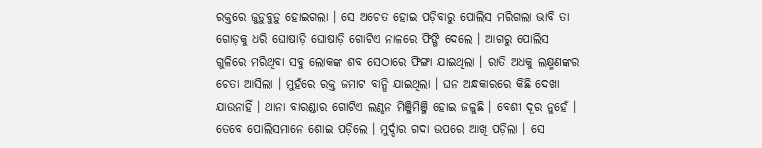ରକ୍ତରେ ଜୁଡ଼ୁବୁଡ଼ୁ ହୋଇଗଲା । ସେ ଅଚେତ ହୋଇ ପଡ଼ିବାରୁ ପୋଲିସ ମରିଗଲା ଭାବି ତା ଗୋଡ଼କୁ ଧରି ଘୋଷାଡ଼ି ଘୋଷାଡ଼ି ଗୋଟିଏ ନାଳରେ ଫିଙ୍ଗି ଦେଲେ । ଆଗରୁ ପୋଲିସ ଗୁଳିରେ ମରିଥିବା ସବୁ ଲୋକଙ୍କ ଶବ ସେଠାରେ ଫିଙ୍ଗା ଯାଇଥିଲା । ରାତି ଅଧକୁ ଲକ୍ଷ୍ମଣଙ୍କର ଚେତା ଆସିଲା । ମୁହଁରେ ରକ୍ତ ଜମାଟ ବାନ୍ଧି ଯାଇଥିଲା । ଘନ ଅନ୍ଧକାରରେ କିଛି ଦେଖା ଯାଉନାହିଁ । ଥାନା ବାରଣ୍ଡାର ଗୋଟିଏ ଲଣ୍ଠନ ମିଞ୍ଜିମିଞ୍ଜି ହୋଇ ଜଳୁଛି । ବେଶୀ ଦୂର ନୁହେଁ । ତେବେ ପୋଲିସମାନେ ଶୋଇ ପଡ଼ିଲେ । ମୁର୍ଦ୍ଦାର ଗଦା ଉପରେ ଆଖି ପଡ଼ିଲା । ସେ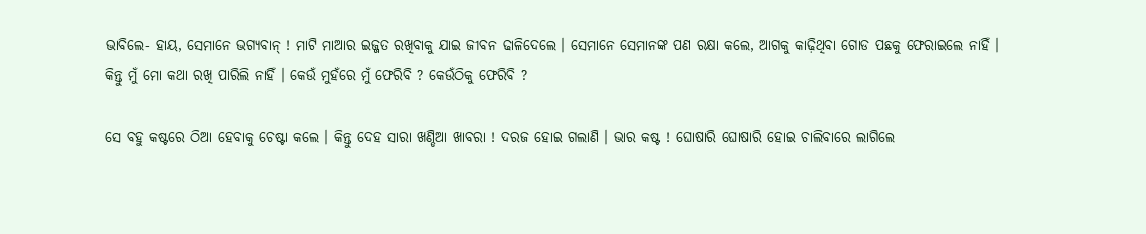ଭାବିଲେ- ହାୟ, ସେମାନେ ଭଗ୍ୟବାନ୍ ! ମାଟି ମାଆର ଇଜ୍ଜତ ରଖିବାକୁ ଯାଇ ଜୀବନ ଢାଳିଦେଲେ । ସେମାନେ ସେମାନଙ୍କ ପଣ ରକ୍ଷା କଲେ, ଆଗକୁ କାଢ଼ିଥିବା ଗୋଡ ପଛକୁ ଫେରାଇଲେ ନାହିଁ । କିନ୍ତୁ ମୁଁ ମୋ କଥା ରଖି ପାରିଲି ନାହିଁ । କେଉଁ ମୁହଁରେ ମୁଁ ଫେରିବି ? କେଉଁଠିକୁ ଫେରିବି ?

ସେ ବ‌ହୁ କଷ୍ଟରେ ଠିଆ ହେବାକୁ ଚେଷ୍ଟା କଲେ । କିନ୍ତୁ ଦେହ ସାରା ଖଣ୍ଡିଆ ଖାବରା ! ଦରଜ ହୋଇ ଗଲାଣି । ଭାର କଷ୍ଟ ! ଘୋଷାରି ଘୋଷାରି ହୋଇ ଚାଲିବାରେ ଲାଗିଲେ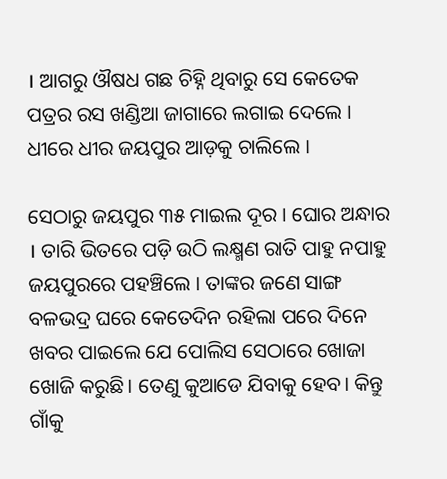। ଆଗରୁ ଔଷଧ ଗଛ ଚିହ୍ନି ଥିବାରୁ ସେ କେତେକ ପତ୍ରର ରସ ଖଣ୍ଡିଆ ଜାଗାରେ ଲଗାଇ ଦେଲେ । ଧୀରେ ଧୀର ଜୟପୁର ଆଡ଼କୁ ଚାଲିଲେ ।

ସେଠାରୁ ଜୟପୁର ୩୫ ମାଇଲ ଦୂର । ଘୋର ଅନ୍ଧାର । ତାରି ଭିତରେ ପଡ଼ି ଉଠି ଲକ୍ଷ୍ମଣ ରାତି ପାହୁ ନପାହୁ ଜୟପୁରରେ ପହଞ୍ଚିଲେ । ତାଙ୍କର ଜଣେ ସାଙ୍ଗ ବଳଭଦ୍ର ଘରେ କେତେଦିନ ରହିଲା ପରେ ଦିନେ ଖବର ପାଇଲେ ଯେ ପୋଲିସ ସେଠାରେ ଖୋଜା ଖୋଜି କରୁଛି। ତେଣୁ କୁଆଡେ ଯିବାକୁ ହେବ। କିନ୍ତୁ ଗାଁକୁ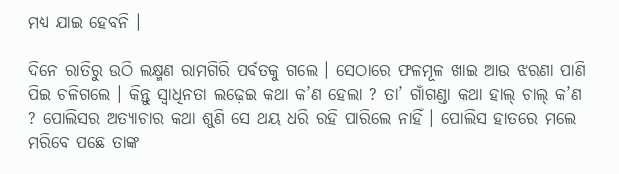ମଧ୍ୟ ଯାଇ ହେବନି ।

ଦିନେ ରାତିରୁ ଉଠି ଲକ୍ଷ୍ମଣ ରାମଗିରି ପର୍ବତକୁ ଗଲେ । ସେଠାରେ ଫଳମୂଳ ଖାଇ ଆଉ ଝରଣା ପାଣି ପିଇ ଚଳିଗଲେ । କିନ୍ତୁ ସ୍ୱାଧିନତା ଲଢ଼େଇ କଥା କ’ଣ ହେଲା ? ତା’ ଗାଁଗଣ୍ଡା କଥା ହାଲ୍ ଚାଲ୍ କ’ଣ ? ପୋଲିସର ଅତ୍ୟାଚାର କଥା ଶୁଣି ସେ ଥୟ ଧରି ରହି ପାରିଲେ ନାହିଁ । ପୋଲିସ ହାତରେ ମଲେ ମରିବେ ପଛେ ତାଙ୍କ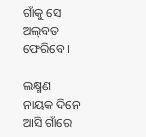ଗାଁକୁ ସେ ଅଲ୍‌ବତ ଫେରିବେ ।

ଲକ୍ଷ୍ମଣ ନାୟକ ଦିନେ ଆସି ଗାଁରେ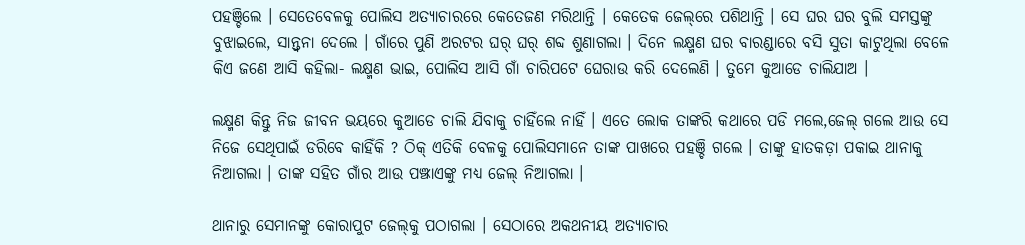ପହଞ୍ଚିଲେ । ସେତେବେଳକୁ ପୋଲିସ ଅତ୍ୟାଚାରରେ କେତେଜଣ ମରିଥାନ୍ତି । କେତେକ ଜେଲ୍‌ରେ ପଶିଥାନ୍ତି । ସେ ଘର ଘର ବୁଲି ସମସ୍ତଙ୍କୁ ବୁଝାଇଲେ, ସାନ୍ତ୍ୱନା ଦେଲେ । ଗାଁରେ ପୁଣି ଅରଟର ଘର୍ ଘର୍ ଶବ୍ଦ ଶୁଣାଗଲା । ଦିନେ ଲକ୍ଷ୍ମଣ ଘର ବାରଣ୍ଡାରେ ବସି ସୁତା କାଟୁଥିଲା ବେଳେ କିଏ ଜଣେ ଆସି କହିଲା- ଲକ୍ଷ୍ମଣ ଭାଇ, ପୋଲିସ ଆସି ଗାଁ ଚାରିପଟେ ଘେରାଉ କରି ଦେଲେଣି । ତୁମେ କୁଆଡେ ଚାଲିଯାଅ ।

ଲକ୍ଷ୍ମଣ କିନ୍ତୁ ନିଜ ଜୀବନ ଭୟରେ କୁଆଡେ ଚାଲି ଯିବାକୁ ଚାହିଁଲେ ନାହିଁ । ଏତେ ଲୋକ ତାଙ୍କରି କଥାରେ ପଡି ମଲେ,ଜେଲ୍ ଗଲେ ଆଉ ସେ ନିଜେ ସେଥିପାଇଁ ଡରିବେ କାହିଁକି ? ଠିକ୍ ଏତିକି ବେଳକୁ ପୋଲିସମାନେ ତାଙ୍କ ପାଖରେ ପ‌ହଞ୍ଚି ଗଲେ । ତାଙ୍କୁ ହାତକଡ଼ା ପକାଇ ଥାନାକୁ ନିଆଗଲା । ତାଙ୍କ ସହିତ ଗାଁର ଆଉ ପଞ୍ଝାଏଙ୍କୁ ମଧ୍ୟ ଜେଲ୍ ନିଆଗଲା ।

ଥାନାରୁ ସେମାନଙ୍କୁ କୋରାପୁଟ ଜେଲ୍‌କୁ ପଠାଗଲା । ସେଠାରେ ଅକଥନୀୟ ଅତ୍ୟାଚାର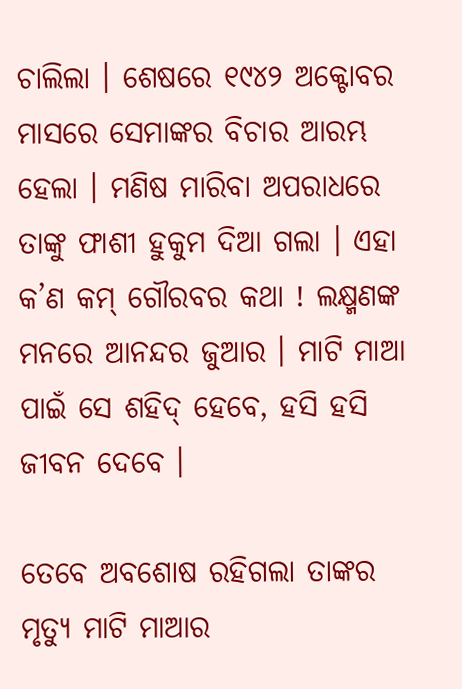ଚାଲିଲା । ଶେଷରେ ୧୯୪୨ ଅକ୍ଟୋବର ମାସରେ ସେମାଙ୍କର ବିଚାର ଆରମ୍ଭ ହେଲା । ମଣିଷ ମାରିବା ଅପରାଧରେ ତାଙ୍କୁ ଫାଶୀ ହୁକୁମ ଦିଆ ଗଲା । ଏହା କ’ଣ କମ୍ ଗୌରବର କଥା ! ଲକ୍ଷ୍ମଣଙ୍କ ମନରେ ଆନନ୍ଦର ଜୁଆର । ମାଟି ମାଆ ପାଇଁ ସେ ଶହିଦ୍ ହେବେ, ହସି ହସି ଜୀବନ ଦେବେ ।

ତେବେ ଅବଶୋଷ ରହିଗଲା ତାଙ୍କର ମୃତ୍ୟୁ ମାଟି ମାଆର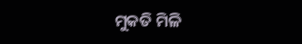ମୁକତି ମିଳି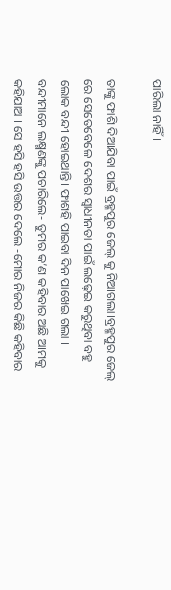ପାରିଲା ନାହିଁ।

ତାଙ୍କୁ ଫାଶି ଦିଆଯିବା ପାଇଁ ବ୍ରହ୍ମପୁର ଜେଲ୍ କୁ ନିଆଗଲା।ବ୍ରହ୍ମପୁର ଜେଲ୍ ରେ ସେତେବେଳେ ଦେଶର ସ୍ୱାଧୀନତା ପାଇଁ ଲଢ଼େଇ କରୁଥିବା ବହୁ ଲୋକ ବନ୍ଦୀ ହୋଇଥାନ୍ତି। ଫାଶହି ପାଇବା ଦିନ ପାଖେଇ ଗଲା । ବନ୍ଦୀମାନେ ଲକ୍ଷ୍ମଣଙ୍କୁ ପଚାରିଲେ- ତୁମର କ’ଣ କହିବାର ଅଛି ଆମକୁ କହିଯାଅ । ସେ ହସି ହସି ଉତ୍ତର ଦେଲେ -ମୋର ନିଜର କିଛି କହିବାର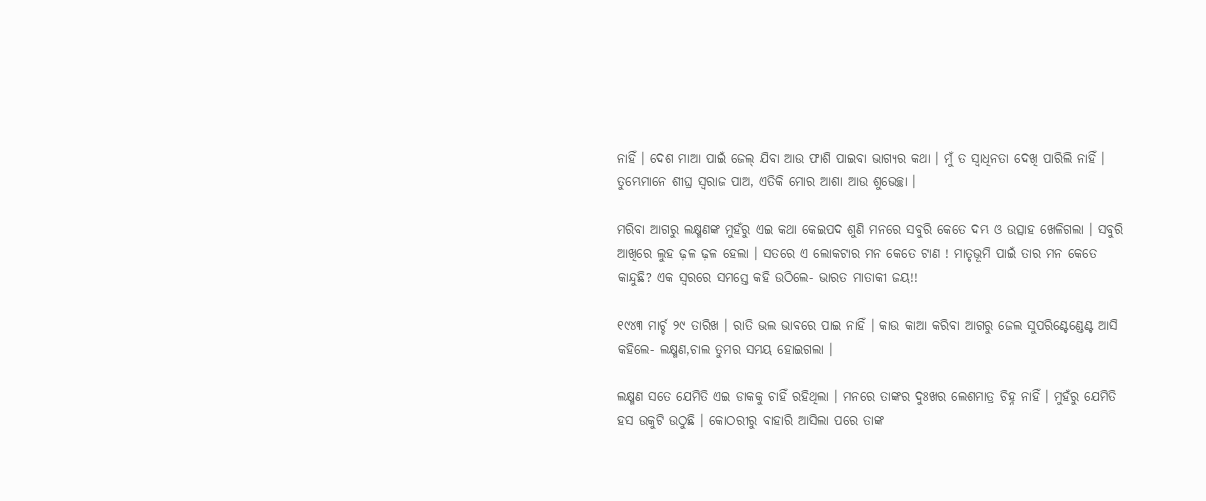ନାହିଁ । ଦେଶ ମାଆ ପାଇଁ ଜେଲ୍ ଯିବା ଆଉ ଫାଶି ପାଇବା ଭାଗ୍ୟର କଥା । ମୁଁ ତ ସ୍ୱାଧିନତା ଦେଖି ପାରିଲି ନାହିଁ । ତୁମ୍ଭେମାନେ ଶୀଘ୍ର ସ୍ୱରାଜ ପାଅ, ଏତିକି ମୋର ଆଶା ଆଉ ଶୁଭେଚ୍ଛା ।

ମରିବା ଆଗରୁ ଲକ୍ଷ୍ମଣଙ୍କ ମୁହଁରୁ ଏଇ କଥା କେଇପଦ ଶୁଣି ମନରେ ସବୁରି କେତେ ଦମ୍ଭ ଓ ଉତ୍ସାହ ଖେଳିଗଲା । ସବୁରି ଆଖିରେ ଲୁହ ଢ଼ଳ ଢ଼ଳ ହେଲା । ସତରେ ଏ ଲୋକଟାର ମନ କେତେ ଟାଣ ! ମାତୃଭୂମି ପାଇଁ ତାର ମନ କେତେ କାନ୍ଦୁଛି? ଏକ ସ୍ୱରରେ ସମସ୍ତେ କହି ଉଠିଲେ- ଭାରତ ମାତାକୀ ଜୟ!!

୧୯୪୩ ମାର୍ଚ୍ଚ ୨୯ ତାରିଖ । ରାତି ଭଲ ଭାବରେ ପାଇ ନାହିଁ । କାଉ କାଆ କରିବା ଆଗରୁ ଜେଲ ସୁପରିଣ୍ଟେଣ୍ଡେଣ୍ଟ ଆସି କହିଲେ- ଲକ୍ଷ୍ମଣ,ଚାଲ ତୁମର ସମୟ ହୋଇଗଲା ।

ଲକ୍ଷ୍ମଣ ସତେ ଯେମିତି ଏଇ ଡାକକୁ ଚାହିଁ ରହିଥିଲା । ମନରେ ତାଙ୍କର ଦୁଃଖର ଲେଶମାତ୍ର ଚିହ୍ନ ନାହିଁ । ମୁହଁରୁ ଯେମିତି ହସ ଉକୁଟି ଉଠୁଛି । କୋଠରୀରୁ ବାହାରି ଆସିଲା ପରେ ତାଙ୍କ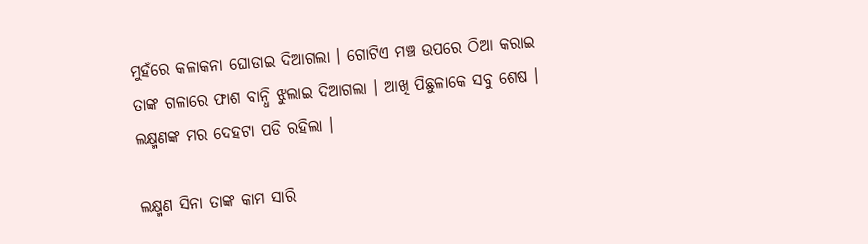ମୁହଁରେ କଳାକନା ଘୋଡାଇ ଦିଆଗଲା । ଗୋଟିଏ ମଞ୍ଚ ଉପରେ ଠିଆ କରାଇ ତାଙ୍କ ଗଳାରେ ଫାଶ ବାନ୍ଧି ଝୁଲାଇ ଦିଆଗଲା । ଆଖି ପିଛୁଳାକେ ସବୁ ଶେଷ । ଲକ୍ଷ୍ମଣଙ୍କ ମର ଦେହଟା ପଡି ରହିଲା ।

ଲକ୍ଷ୍ମଣ ସିନା ତାଙ୍କ କାମ ସାରି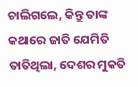ଚା‌ଲିଗଲେ, କିନ୍ତୁ ତାଙ୍କ କଥାରେ ଜାତି ଯେମିତି ତାତିଥିଲା, ଦେଶର ମୁକତି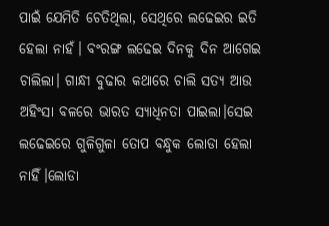ପାଇଁ ଯେମିତି ଚେତିଥିଲା, ସେଥିରେ ଲଢେଇର ଇତି ହେଲା ନାହଁ। ବଂରଙ୍ଗ ଲଢେଇ ଦିନକୁ ଦିନ ଆଗେଇ ଚାଲିଲା। ଗାନ୍ଧୀ ବୁଢାର କଥାରେ ଚାଲି ସତ୍ୟ ଆଉ ଅହିଂସା ବଳରେ ଭାରତ ସ୍ୟାଧିନତା ପାଇଲା।ସେଇ ଲଢେଇରେ ଗୁଳିଗୁଳା ତୋପ ବନ୍ଧୁକ ଲୋଡା ହେଲା ନାହିଁ।ଲୋଡା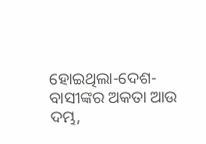ହୋଇଥିଲା-ଦେଶ- ବାସୀଙ୍କର ଅକତା ଆଉ ଦମ୍ଭ,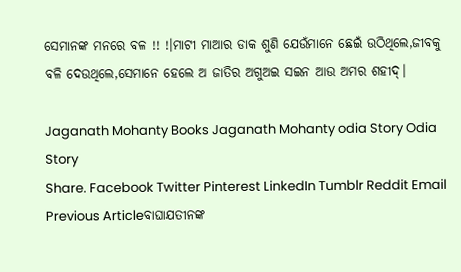ସେମାନଙ୍କ ମନରେ ବଳ !! !।ମାଟୀ ମାଆର ଡାକ ଶୁଣି ଯେଉଁମାନେ ଛେଇଁ ଉଠିଥିଲେ,ଜୀବକୁ ବଳି ଦେଉଥିଲେ,ସେମାନେ ହେଲେ ଅ ଜାତିର ଅଗୁଅଇ ସଇନ ଆଉ ଅମର ଶହୀଦ୍।

Jaganath Mohanty Books Jaganath Mohanty odia Story Odia Story
Share. Facebook Twitter Pinterest LinkedIn Tumblr Reddit Email
Previous Articleବାଘାଯତୀନଙ୍କ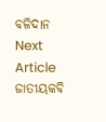ବଳିଦାନ
Next Article ଜାତୀୟକବି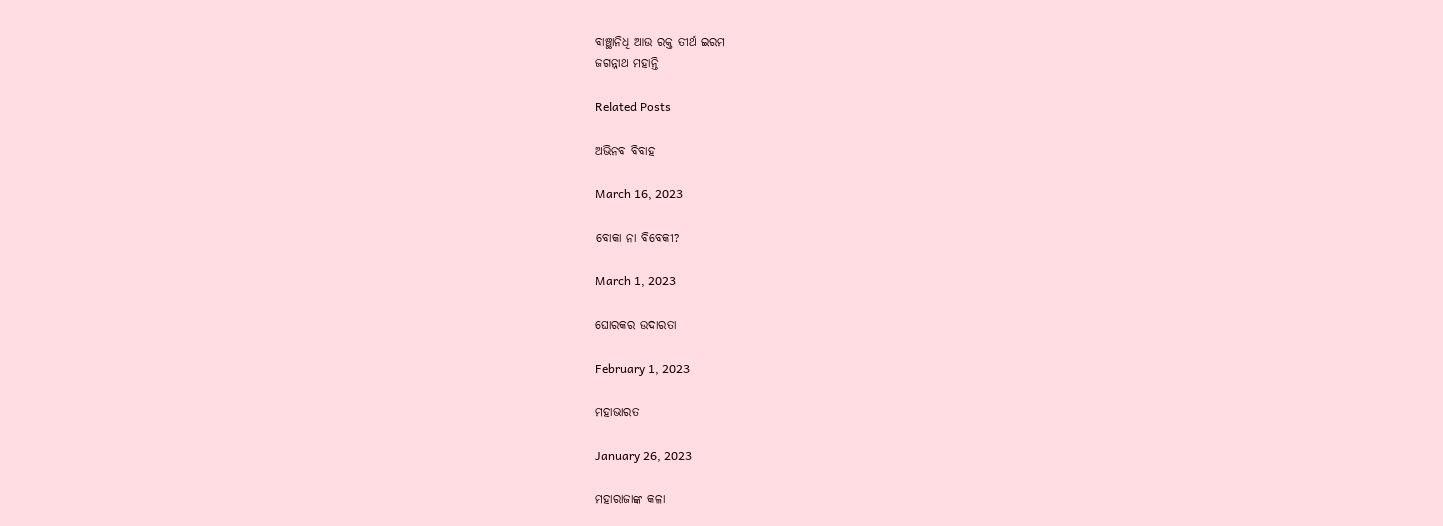ବାଞ୍ଛାନିଧି ଆଉ ରକ୍ତ ତୀର୍ଥ ଇରମ
ଜଗନ୍ନାଥ ମହାନ୍ତି

Related Posts

ଅଭିନବ ବିବାହ

March 16, 2023

ବୋକା ନା ବିବେକୀ?

March 1, 2023

ଘୋରକର ଉଦାରତା

February 1, 2023

ମହାଭାରତ

January 26, 2023

ମହାରାଜାଙ୍କ କଳା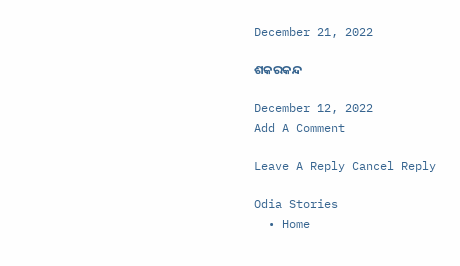December 21, 2022

ଶକରକନ୍ଦ

December 12, 2022
Add A Comment

Leave A Reply Cancel Reply

Odia Stories
  • Home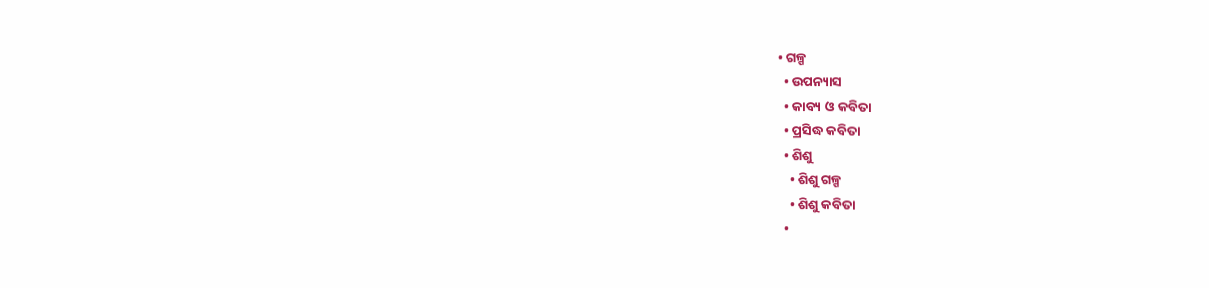• ଗଳ୍ପ
  • ଉପନ୍ୟାସ
  • କାବ୍ୟ ଓ କବିତା
  • ପ୍ରସିଦ୍ଧ କବିତା
  • ଶିଶୁ
    • ଶିଶୁ ଗଳ୍ପ
    • ଶିଶୁ କବିତା
  •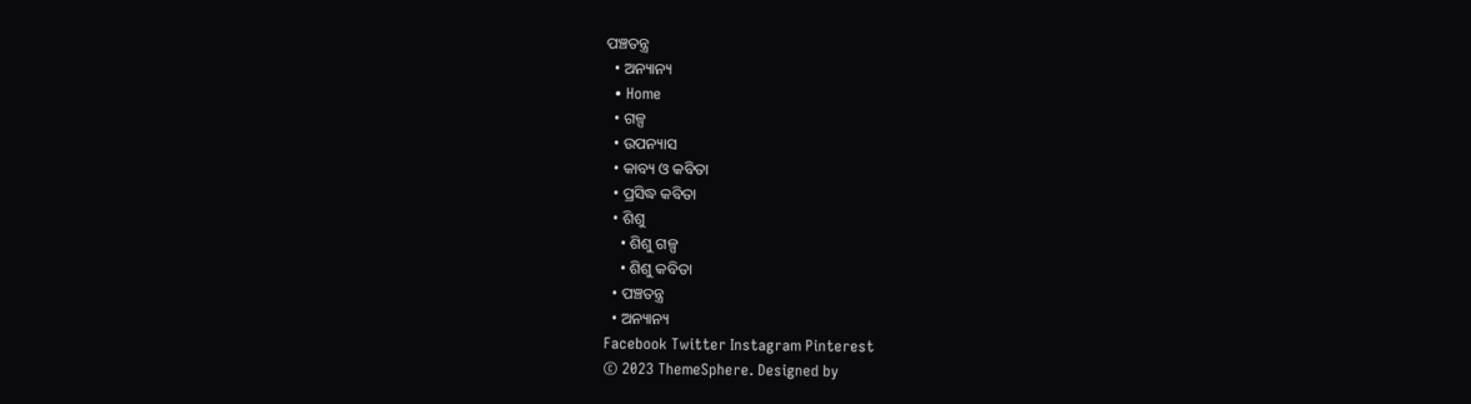ପଞ୍ଚତନ୍ତ୍ର
  • ଅନ୍ୟାନ୍ୟ
  • Home
  • ଗଳ୍ପ
  • ଉପନ୍ୟାସ
  • କାବ୍ୟ ଓ କବିତା
  • ପ୍ରସିଦ୍ଧ କବିତା
  • ଶିଶୁ
    • ଶିଶୁ ଗଳ୍ପ
    • ଶିଶୁ କବିତା
  • ପଞ୍ଚତନ୍ତ୍ର
  • ଅନ୍ୟାନ୍ୟ
Facebook Twitter Instagram Pinterest
© 2023 ThemeSphere. Designed by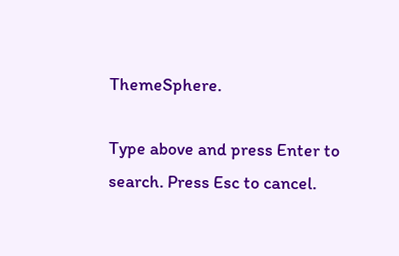ThemeSphere.

Type above and press Enter to search. Press Esc to cancel.